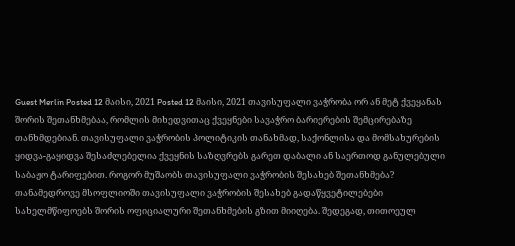Guest Merlin Posted 12 მაისი, 2021 Posted 12 მაისი, 2021 თავისუფალი ვაჭრობა ორ ან მეტ ქვეყანას შორის შეთანხმებაა, რომლის მიხედვითაც ქვეყნები სავაჭრო ბარიერების შემცირებაზე თანხმდებიან. თავისუფალი ვაჭრობის პოლიტიკის თანახმად, საქონლისა და მომსახურების ყიდვა-გაყიდვა შესაძლებელია ქვეყნის საზღვრებს გარეთ დაბალი ან საერთოდ განულებული საბაჟო ტარიფებით. როგორ მუშაობს თავისუფალი ვაჭრობის შესახებ შეთანხმება? თანამედროვე მსოფლიოში თავისუფალი ვაჭრობის შესახებ გადაწყვეტილებები სახელმწიფოებს შორის ოფიციალური შეთანხმების გზით მიიღება. შედეგად, თითოეულ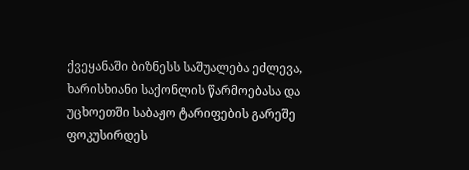ქვეყანაში ბიზნესს საშუალება ეძლევა, ხარისხიანი საქონლის წარმოებასა და უცხოეთში საბაჟო ტარიფების გარეშე ფოკუსირდეს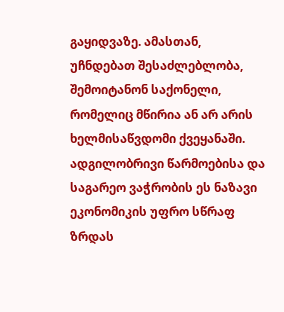გაყიდვაზე. ამასთან, უჩნდებათ შესაძლებლობა, შემოიტანონ საქონელი, რომელიც მწირია ან არ არის ხელმისაწვდომი ქვეყანაში. ადგილობრივი წარმოებისა და საგარეო ვაჭრობის ეს ნაზავი ეკონომიკის უფრო სწრაფ ზრდას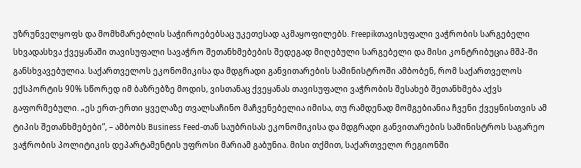უზრუნველყოფს და მომხმარებლის საჭიროებებსაც უკეთესად აკმაყოფილებს. Freepikთავისუფალი ვაჭრობის სარგებელი სხვადასხვა ქვეყანაში თავისუფალი სავაჭრო შეთანხმებების შედეგად მიღებული სარგებელი და მისი კონტრიბუცია მშპ-ში განსხვავებულია. საქართველოს ეკონომიკისა და მდგრადი განვითარების სამინისტროში ამბობენ, რომ საქართველოს ექსპორტის 90% სწორედ იმ ბაზრებზე მოდის, ვისთანაც ქვეყანას თავისუფალი ვაჭრობის შესახებ შეთანხმება აქვს გაფორმებული. „ეს ერთ-ერთი ყველაზე თვალსაჩინო მაჩვენებელია იმისა, თუ რამდენად მომგებიანია ჩვენი ქვეყნისთვის ამ ტიპის შეთანხმებები“, – ამბობს Business Feed-თან საუბრისას ეკონომიკისა და მდგრადი განვითარების სამინისტროს საგარეო ვაჭრობის პოლიტიკის დეპარტამენტის უფროსი მარიამ გაბუნია. მისი თქმით, საქართველო რეგიონში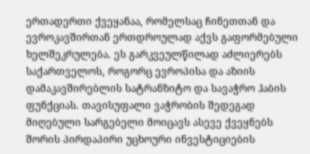ერთადერთი ქვეყანაა, რომელსაც ჩინეთთან და ევროკავშირთან ერთდროულად აქვს გაფორმებული ხელშეკრულება. ეს გარკვეულწილად აძლიერებს საქართველოს, როგორც ევროპისა და აზიის დამაკავშირებლის სატრანზიტო და სავაჭრო ჰაბის ფუნქციას. თავისუფალი ვაჭრობის შედეგად მიღებული სარგებელი მოიცავს ასევე ქვეყნებს შორის პირდაპირი უცხოური ინვესტიციების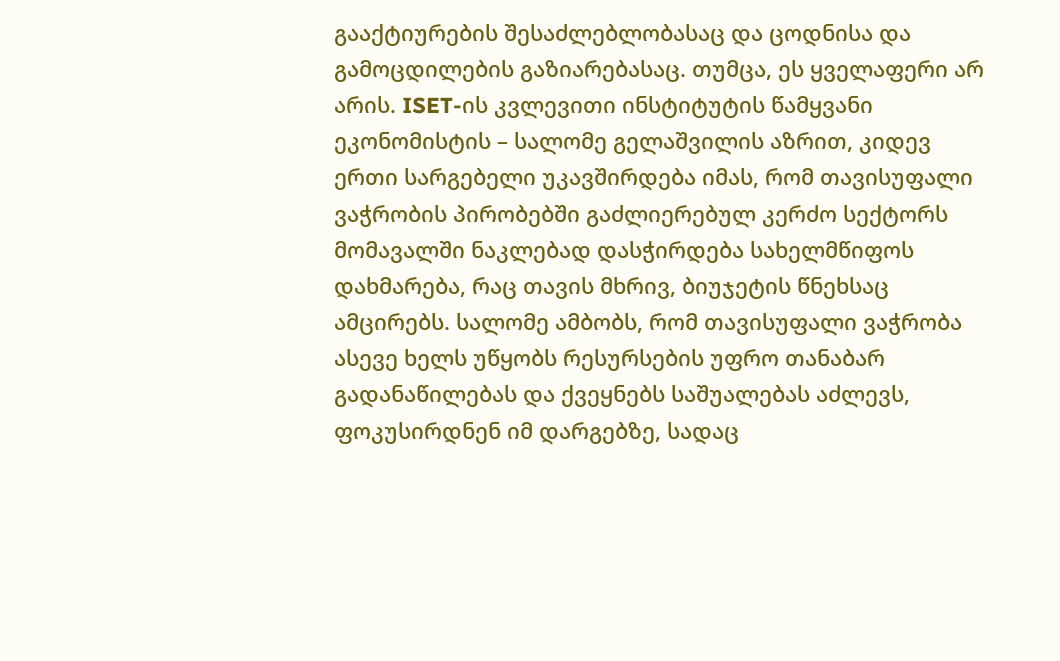გააქტიურების შესაძლებლობასაც და ცოდნისა და გამოცდილების გაზიარებასაც. თუმცა, ეს ყველაფერი არ არის. ISET-ის კვლევითი ინსტიტუტის წამყვანი ეკონომისტის – სალომე გელაშვილის აზრით, კიდევ ერთი სარგებელი უკავშირდება იმას, რომ თავისუფალი ვაჭრობის პირობებში გაძლიერებულ კერძო სექტორს მომავალში ნაკლებად დასჭირდება სახელმწიფოს დახმარება, რაც თავის მხრივ, ბიუჯეტის წნეხსაც ამცირებს. სალომე ამბობს, რომ თავისუფალი ვაჭრობა ასევე ხელს უწყობს რესურსების უფრო თანაბარ გადანაწილებას და ქვეყნებს საშუალებას აძლევს, ფოკუსირდნენ იმ დარგებზე, სადაც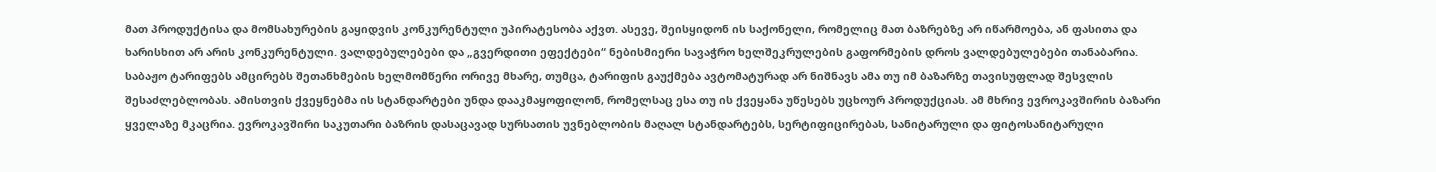მათ პროდუქტისა და მომსახურების გაყიდვის კონკურენტული უპირატესობა აქვთ. ასევე, შეისყიდონ ის საქონელი, რომელიც მათ ბაზრებზე არ იწარმოება, ან ფასითა და ხარისხით არ არის კონკურენტული. ვალდებულებები და „გვერდითი ეფექტები“ ნებისმიერი სავაჭრო ხელშეკრულების გაფორმების დროს ვალდებულებები თანაბარია. საბაჟო ტარიფებს ამცირებს შეთანხმების ხელმომწერი ორივე მხარე, თუმცა, ტარიფის გაუქმება ავტომატურად არ ნიშნავს ამა თუ იმ ბაზარზე თავისუფლად შესვლის შესაძლებლობას. ამისთვის ქვეყნებმა ის სტანდარტები უნდა დააკმაყოფილონ, რომელსაც ესა თუ ის ქვეყანა უწესებს უცხოურ პროდუქციას. ამ მხრივ ევროკავშირის ბაზარი ყველაზე მკაცრია. ევროკავშირი საკუთარი ბაზრის დასაცავად სურსათის უვნებლობის მაღალ სტანდარტებს, სერტიფიცირებას, სანიტარული და ფიტოსანიტარული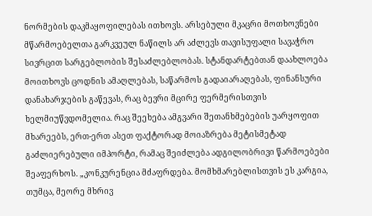ნორმების დაკმაყოფილებას ითხოვს. არსებული მკაცრი მოთხოვნები მწარმოებელთა გარკვეულ ნაწილს არ აძლევს თავისუფალი სავაჭრო სივრცით სარგებლობის შესაძლებლობას. სტანდარტებთან დაახლოება მოითხოვს ცოდნის ამაღლებას, საწარმოს გადაიარაღებას, ფინანსური დანახარჯების გაწევას, რაც ბევრი მცირე ფერმერისთვის ხელმიუწვდომელია. რაც შეეხება ამგვარი შეთანხმებების უარყოფით მხარეებს, ერთ-ერთ ასეთ ფაქტორად მოიაზრება მეტისმეტად გაძლიერებული იმპორტი, რამაც შეიძლება ადგილობრივი წარმოებები შეაფერხოს. „კონკურენცია მძაფრდება. მომხმარებლისთვის ეს კარგია, თუმცა, მეორე მხრივ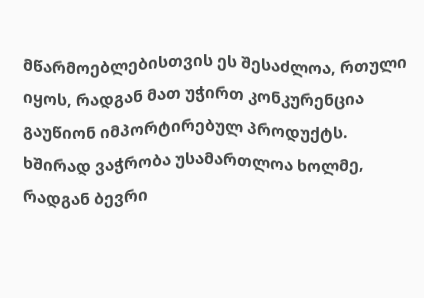მწარმოებლებისთვის ეს შესაძლოა, რთული იყოს, რადგან მათ უჭირთ კონკურენცია გაუწიონ იმპორტირებულ პროდუქტს. ხშირად ვაჭრობა უსამართლოა ხოლმე, რადგან ბევრი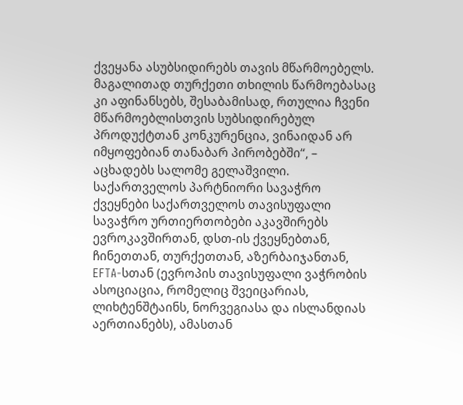ქვეყანა ასუბსიდირებს თავის მწარმოებელს. მაგალითად თურქეთი თხილის წარმოებასაც კი აფინანსებს, შესაბამისად, რთულია ჩვენი მწარმოებლისთვის სუბსიდირებულ პროდუქტთან კონკურენცია, ვინაიდან არ იმყოფებიან თანაბარ პირობებში“, – აცხადებს სალომე გელაშვილი. საქართველოს პარტნიორი სავაჭრო ქვეყნები საქართველოს თავისუფალი სავაჭრო ურთიერთობები აკავშირებს ევროკავშირთან, დსთ-ის ქვეყნებთან, ჩინეთთან, თურქეთთან, აზერბაიჯანთან, EFTA-სთან (ევროპის თავისუფალი ვაჭრობის ასოციაცია, რომელიც შვეიცარიას, ლიხტენშტაინს, ნორვეგიასა და ისლანდიას აერთიანებს), ამასთან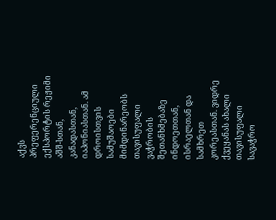აქვს პრეფერენციული ექსპორტის რეჟიმი აშშ-სთან, კანადასთან, იაპონიასთან. ამ დროისთვის სამუშაოები მიმდინარეობს თავისუფალი ვაჭრობის შეთანხმებაზე ინდოეთთან, ისრაელთან და სამხრეთ კორეასთან. ვიდრე ქვეყანას ახალი თავისუფალი სავაჭრო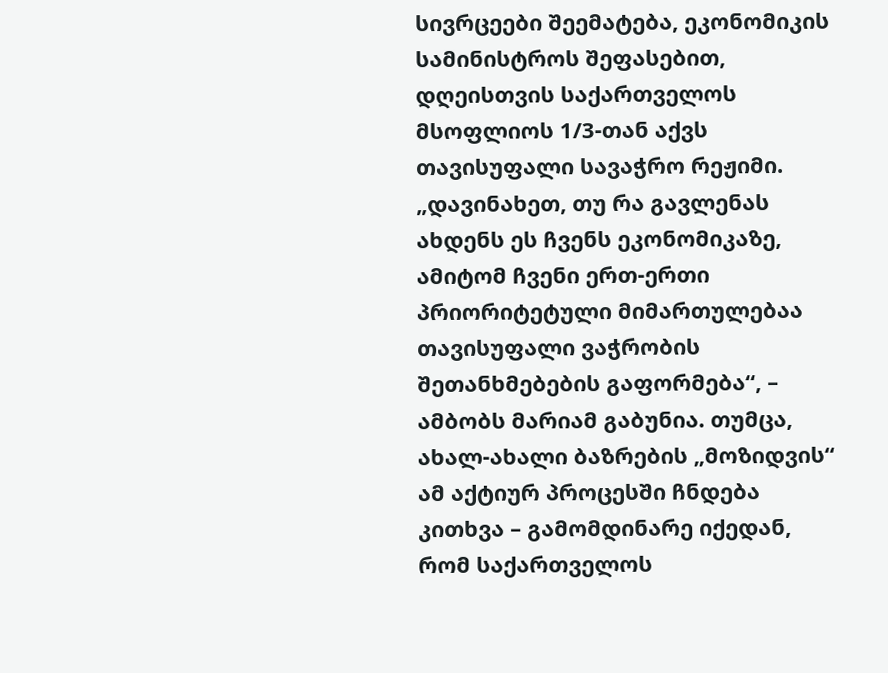სივრცეები შეემატება, ეკონომიკის სამინისტროს შეფასებით, დღეისთვის საქართველოს მსოფლიოს 1/3-თან აქვს თავისუფალი სავაჭრო რეჟიმი. „დავინახეთ, თუ რა გავლენას ახდენს ეს ჩვენს ეკონომიკაზე, ამიტომ ჩვენი ერთ-ერთი პრიორიტეტული მიმართულებაა თავისუფალი ვაჭრობის შეთანხმებების გაფორმება“, – ამბობს მარიამ გაბუნია. თუმცა, ახალ-ახალი ბაზრების „მოზიდვის“ ამ აქტიურ პროცესში ჩნდება კითხვა – გამომდინარე იქედან, რომ საქართველოს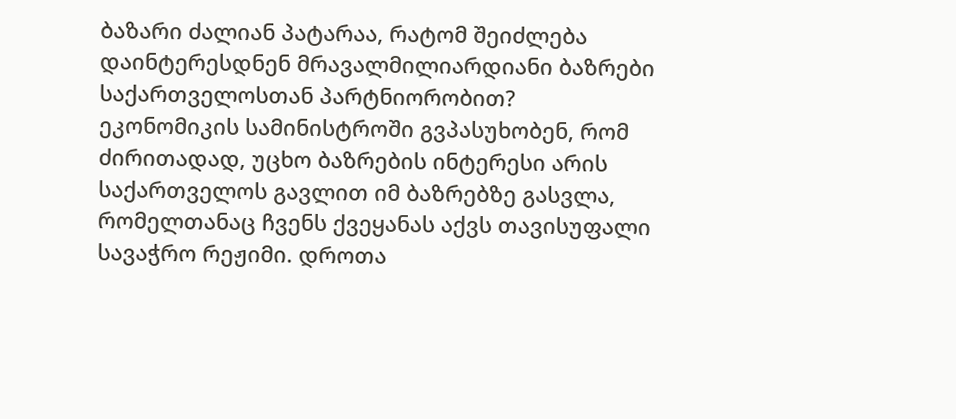ბაზარი ძალიან პატარაა, რატომ შეიძლება დაინტერესდნენ მრავალმილიარდიანი ბაზრები საქართველოსთან პარტნიორობით? ეკონომიკის სამინისტროში გვპასუხობენ, რომ ძირითადად, უცხო ბაზრების ინტერესი არის საქართველოს გავლით იმ ბაზრებზე გასვლა, რომელთანაც ჩვენს ქვეყანას აქვს თავისუფალი სავაჭრო რეჟიმი. დროთა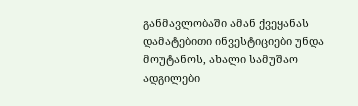განმავლობაში ამან ქვეყანას დამატებითი ინვესტიციები უნდა მოუტანოს, ახალი სამუშაო ადგილები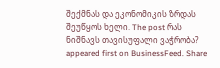შექმნას და ეკონომიკის ზრდას შეუწყოს ხელი. The post რას ნიშნავს თავისუფალი ვაჭრობა? appeared first on BusinessFeed. Share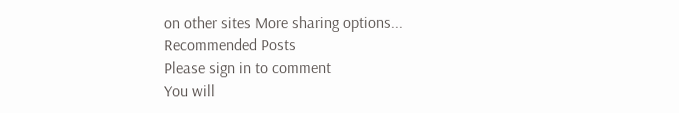on other sites More sharing options...
Recommended Posts
Please sign in to comment
You will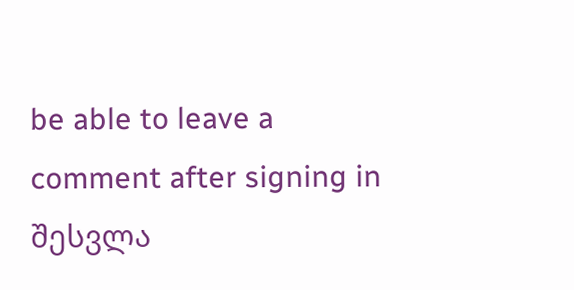be able to leave a comment after signing in
შესვლა